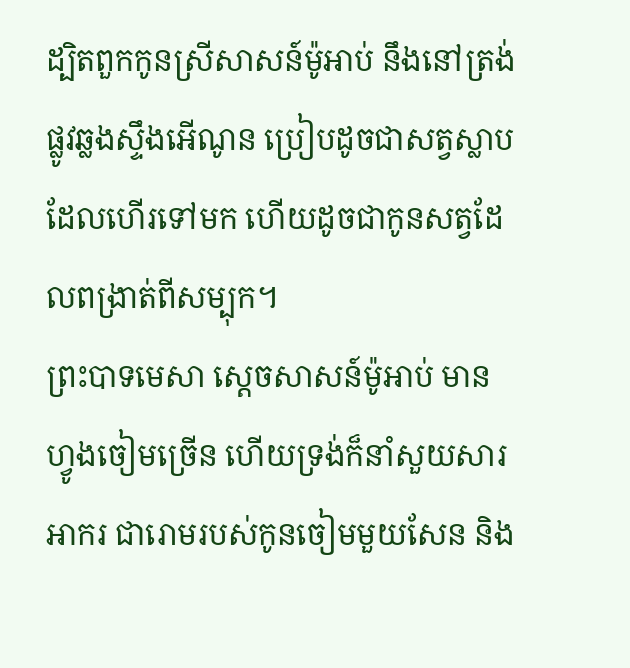ដ្បិតពួកកូនស្រីសាសន៍ម៉ូអាប់ នឹងនៅត្រង់ផ្លូវឆ្លងស្ទឹងអើណូន ប្រៀបដូចជាសត្វស្លាបដែលហើរទៅមក ហើយដូចជាកូនសត្វដែលពង្រាត់ពីសម្បុក។
ព្រះបាទមេសា ស្តេចសាសន៍ម៉ូអាប់ មានហ្វូងចៀមច្រើន ហើយទ្រង់ក៏នាំសួយសារអាករ ជារោមរបស់កូនចៀមមួយសែន និង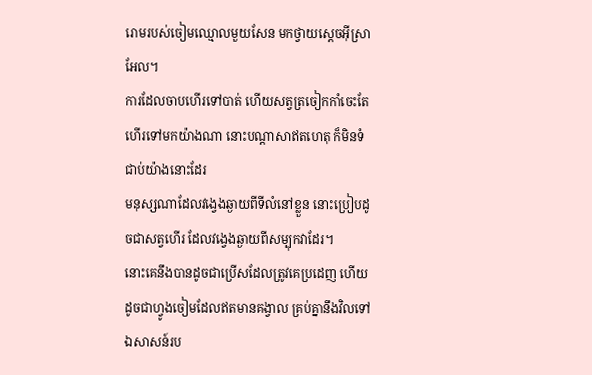រោមរបស់ចៀមឈ្មោលមួយសែន មកថ្វាយស្តេចអ៊ីស្រាអែល។
ការដែលចាបហើរទៅបាត់ ហើយសត្វត្រចៀកកាំចេះតែហើរទៅមកយ៉ាងណា នោះបណ្ដាសាឥតហេតុ ក៏មិនទំជាប់យ៉ាងនោះដែរ
មនុស្សណាដែលវង្វេងឆ្ងាយពីទីលំនៅខ្លួន នោះប្រៀបដូចជាសត្វហើរ ដែលវង្វេងឆ្ងាយពីសម្បុកវាដែរ។
នោះគេនឹងបានដូចជាប្រើសដែលត្រូវគេប្រដេញ ហើយដូចជាហ្វូងចៀមដែលឥតមានគង្វាល គ្រប់គ្នានឹងវិលទៅឯសាសន៍រប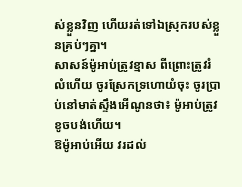ស់ខ្លួនវិញ ហើយរត់ទៅឯស្រុករបស់ខ្លួនគ្រប់ៗគ្នា។
សាសន៍ម៉ូអាប់ត្រូវខ្មាស ពីព្រោះត្រូវរំលំហើយ ចូរស្រែកទ្រហោយំចុះ ចូរប្រាប់នៅមាត់ស្ទឹងអើណូនថា៖ ម៉ូអាប់ត្រូវខូចបង់ហើយ។
ឱម៉ូអាប់អើយ វរដល់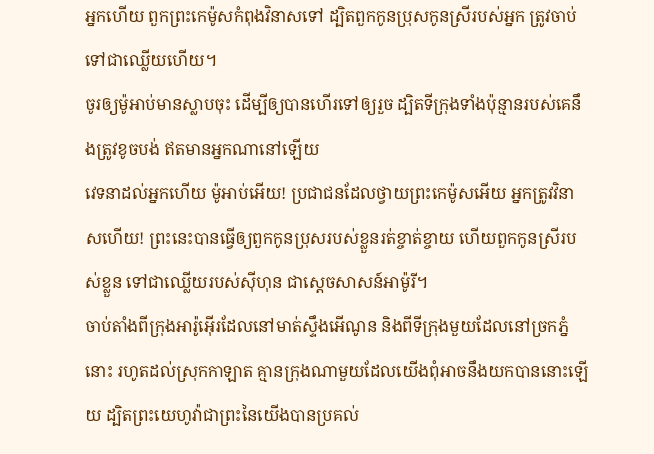អ្នកហើយ ពួកព្រះកេម៉ូសកំពុងវិនាសទៅ ដ្បិតពួកកូនប្រុសកូនស្រីរបស់អ្នក ត្រូវចាប់ទៅជាឈ្លើយហើយ។
ចូរឲ្យម៉ូអាប់មានស្លាបចុះ ដើម្បីឲ្យបានហើរទៅឲ្យរួច ដ្បិតទីក្រុងទាំងប៉ុន្មានរបស់គេនឹងត្រូវខូចបង់ ឥតមានអ្នកណានៅឡើយ
វេទនាដល់អ្នកហើយ ម៉ូអាប់អើយ! ប្រជាជនដែលថ្វាយព្រះកេម៉ូសអើយ អ្នកត្រូវវិនាសហើយ! ព្រះនេះបានធ្វើឲ្យពួកកូនប្រុសរបស់ខ្លួនរត់ខ្ចាត់ខ្ចាយ ហើយពួកកូនស្រីរបស់ខ្លួន ទៅជាឈ្លើយរបស់ស៊ីហុន ជាស្តេចសាសន៍អាម៉ូរី។
ចាប់តាំងពីក្រុងអារ៉ូអ៊ើរដែលនៅមាត់ស្ទឹងអើណូន និងពីទីក្រុងមួយដែលនៅច្រកភ្នំនោះ រហូតដល់ស្រុកកាឡាត គ្មានក្រុងណាមួយដែលយើងពុំអាចនឹងយកបាននោះឡើយ ដ្បិតព្រះយេហូវ៉ាជាព្រះនៃយើងបានប្រគល់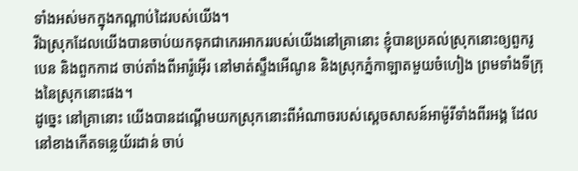ទាំងអស់មកក្នុងកណ្ដាប់ដៃរបស់យើង។
រីឯស្រុកដែលយើងបានចាប់យកទុកជាកេរអាកររបស់យើងនៅគ្រានោះ ខ្ញុំបានប្រគល់ស្រុកនោះឲ្យពួករូបេន និងពួកកាដ ចាប់តាំងពីអារ៉ូអ៊ើរ នៅមាត់ស្ទឹងអើណូន និងស្រុកភ្នំកាឡាតមួយចំហៀង ព្រមទាំងទីក្រុងនៃស្រុកនោះផង។
ដូច្នេះ នៅគ្រានោះ យើងបានដណ្ដើមយកស្រុកនោះពីអំណាចរបស់ស្តេចសាសន៍អាម៉ូរីទាំងពីរអង្គ ដែលនៅខាងកើតទន្លេយ័រដាន់ ចាប់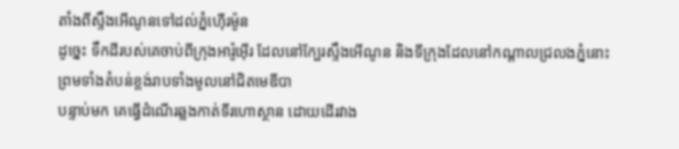តាំងពីស្ទឹងអើណូនទៅដល់ភ្នំហ៊ើរម៉ូន
ដូច្នេះ ទឹកដីរបស់គេចាប់ពីក្រុងអារ៉ូអ៊ើរ ដែលនៅក្បែរស្ទឹងអើណូន និងទីក្រុងដែលនៅកណ្ដាលជ្រលងភ្នំនោះ ព្រមទាំងតំបន់ខ្ពង់រាបទាំងមូលនៅជិតមេឌីបា
បន្ទាប់មក គេធ្វើដំណើរឆ្លងកាត់ទីរហោស្ថាន ដោយដើរវាង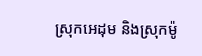ស្រុកអេដុម និងស្រុកម៉ូ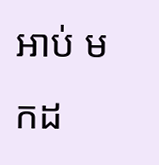អាប់ មកដ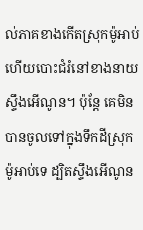ល់ភាគខាងកើតស្រុកម៉ូអាប់ ហើយបោះជំរំនៅខាងនាយស្ទឹងអើណូន។ ប៉ុន្ដែ គេមិនបានចូលទៅក្នុងទឹកដីស្រុកម៉ូអាប់ទេ ដ្បិតស្ទឹងអើណូន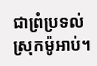ជាព្រំប្រទល់ស្រុកម៉ូអាប់។